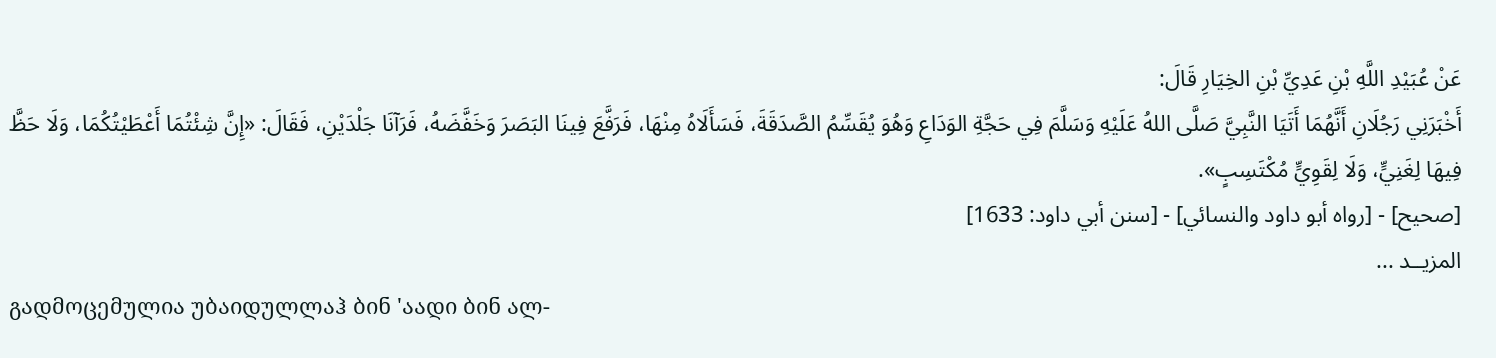عَنْ عُبَيْدِ اللَّهِ بْنِ عَدِيِّ بْنِ الخِيَارِ قَالَ:
أَخْبَرَنِي رَجُلَانِ أَنَّهُمَا أَتَيَا النَّبِيَّ صَلَّى اللهُ عَلَيْهِ وَسَلَّمَ فِي حَجَّةِ الوَدَاعِ وَهُوَ يُقَسِّمُ الصَّدَقَةَ، فَسَأَلَاهُ مِنْهَا، فَرَفَّعَ فِينَا البَصَرَ وَخَفَّضَهُ، فَرَآنَا جَلْدَيْنِ، فَقَالَ: «إِنَّ شِئْتُمَا أَعْطَيْتُكُمَا، وَلَا حَظَّ فِيهَا لِغَنِيٍّ، وَلَا لِقَوِيٍّ مُكْتَسِبٍ».
[صحيح] - [رواه أبو داود والنسائي] - [سنن أبي داود: 1633]
المزيــد ...
გადმოცემულია უბაიდულლაჰ ბინ 'აადი ბინ ალ-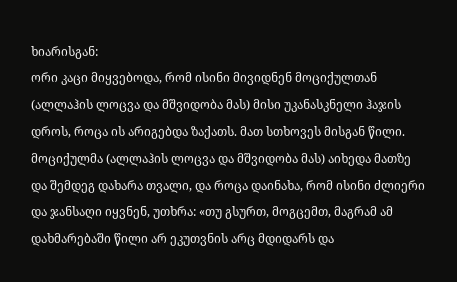ხიარისგან:
ორი კაცი მიყვებოდა, რომ ისინი მივიდნენ მოციქულთან (ალლაჰის ლოცვა და მშვიდობა მას) მისი უკანასკნელი ჰაჯის დროს, როცა ის არიგებდა ზაქათს. მათ სთხოვეს მისგან წილი. მოციქულმა (ალლაჰის ლოცვა და მშვიდობა მას) აიხედა მათზე და შემდეგ დახარა თვალი, და როცა დაინახა, რომ ისინი ძლიერი და ჯანსაღი იყვნენ, უთხრა: «თუ გსურთ, მოგცემთ, მაგრამ ამ დახმარებაში წილი არ ეკუთვნის არც მდიდარს და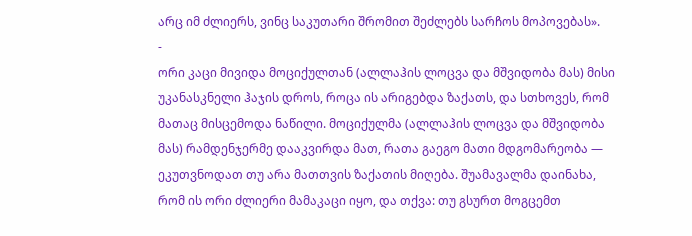არც იმ ძლიერს, ვინც საკუთარი შრომით შეძლებს სარჩოს მოპოვებას».
-
ორი კაცი მივიდა მოციქულთან (ალლაჰის ლოცვა და მშვიდობა მას) მისი უკანასკნელი ჰაჯის დროს, როცა ის არიგებდა ზაქათს, და სთხოვეს, რომ მათაც მისცემოდა ნაწილი. მოციქულმა (ალლაჰის ლოცვა და მშვიდობა მას) რამდენჯერმე დააკვირდა მათ, რათა გაეგო მათი მდგომარეობა — ეკუთვნოდათ თუ არა მათთვის ზაქათის მიღება. შუამავალმა დაინახა, რომ ის ორი ძლიერი მამაკაცი იყო, და თქვა: თუ გსურთ მოგცემთ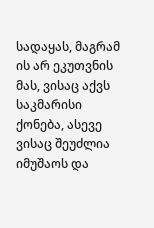სადაყას, მაგრამ ის არ ეკუთვნის მას, ვისაც აქვს საკმარისი ქონება, ასევე ვისაც შეუძლია იმუშაოს და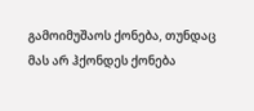გამოიმუშაოს ქონება, თუნდაც მას არ ჰქონდეს ქონება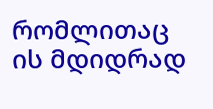რომლითაც ის მდიდრად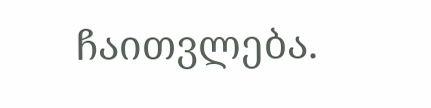ჩაითვლება.